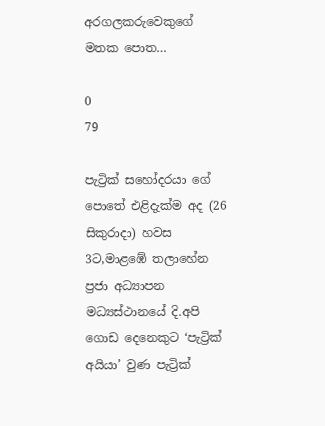අරගලකරුවෙකුගේ මතක පොත…

0
79

පැට්‍රික් සහෝදරයා ගේ පොතේ එළිදැක්ම අද (26 සිකුරාදා) හවස 3ට,මාළඹේ තලාහේන ප්‍රජා අධ්‍යාපන මධ්‍යස්ථානයේ දි.අපි ගොඩ දෙනෙකුට ‘පැට්‍රික් අයියා’ වුණ පැට්‍රික්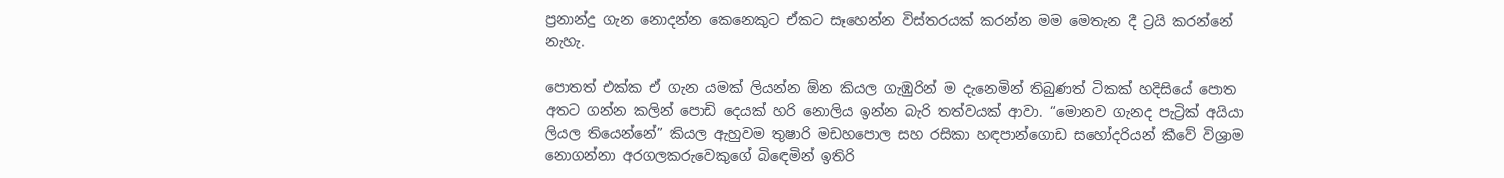ප්‍රනාන්දු ගැන නොදන්න කෙනෙකුට ඒකට සෑහෙන්න විස්තරයක් කරන්න මම මෙතැන දී ට්‍රයි කරන්නේ නැහැ.

පොතත් එක්ක ඒ ගැන යමක් ලියන්න ඕන කියල ගැඹුරින් ම දැනෙමින් තිබුණත් ටිකක් හදිසියේ පොත අතට ගන්න කලින් පොඩි දෙයක් හරි නොලිය ඉන්න බැරි තත්වයක් ආවා. “මොනව ගැනද පැට්‍රික් අයියා ලියල තියෙන්නේ” කියල ඇහුවම තුෂාරි මඩහපොල සහ රසිකා හඳපාන්ගොඩ සහෝදරියන් කීවේ විශ්‍රාම නොගන්නා අරගලකරුවෙකුගේ බිඳෙමින් ඉතිරි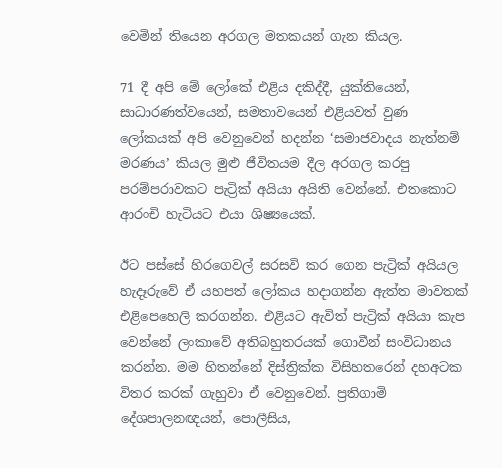වෙමින් තියෙන අරගල මතකයන් ගැන කියල.

71 දී අපි මේ ලෝකේ එළිය දකිද්දී, යුක්තියෙන්, සාධාරණත්වයෙන්, සමතාවයෙන් එළියවත් වුණ ලෝකයක් අපි වෙනුවෙන් හදන්න ‘සමාජවාදය නැත්නම් මරණය’ කියල මුළු ජීවිතයම දීල අරගල කරපු පරම්පරාවකට පැට්‍රික් අයියා අයිති වෙන්නේ. එතකොට ආරංචි හැටියට එයා ශිෂ්‍යයෙක්.

ඊට පස්සේ හිරගෙවල් සරසවි කර ගෙන පැට්‍රික් අයියල හැදෑරුවේ ඒ යහපත් ලෝකය හදාගන්න ඇත්ත මාවතක් එළිපෙහෙලි කරගන්න. එළියට ඇවිත් පැට්‍රික් අයියා කැප වෙන්නේ ලංකාවේ අතිබහුතරයක් ගොවීන් සංවිධානය කරන්න. මම හිතන්නේ දිස්ත්‍රික්ක විසිහතරෙන් දහඅටක විතර කරක් ගැහුවා ඒ වෙනුවෙන්. ප්‍රතිගාමි දේශපාලනඥයන්, පොලීසිය,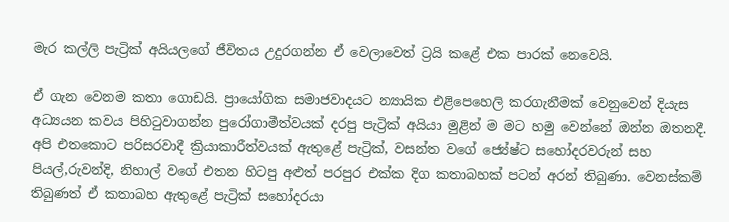මැර කල්ලි පැට්‍රික් අයියලගේ ජීවිතය උදුරගන්න ඒ වෙලාවෙත් ට්‍රයි කළේ එක පාරක් නෙවෙයි.

ඒ ගැන වෙනම කතා ගොඩයි. ප්‍රායෝගික සමාජවාදයට න්‍යායික එළිපෙහෙලි කරගැනීමක් වෙනුවෙන් දියැස අධ්‍යයන කවය පිහිටුවාගන්න පුරෝගාමීත්වයක් දරපු පැට්‍රික් අයියා මුළින් ම මට හමු වෙන්නේ ඔන්න ඔතනදී. අපි එතකොට පරිසරවාදී ක්‍රියාකාරීත්වයක් ඇතුළේ පැට්‍රික්, වසන්ත වගේ ජ්‍යේෂ්ට සහෝදරවරුන් සහ පියල්,රුවන්දි, නිහාල් වගේ එතන හිටපු අළුත් පරපුර එක්ක දිග කතාබහක් පටන් අරන් තිබුණා. වෙනස්කම් තිබුණත් ඒ කතාබහ ඇතුළේ පැට්‍රික් සහෝදරයා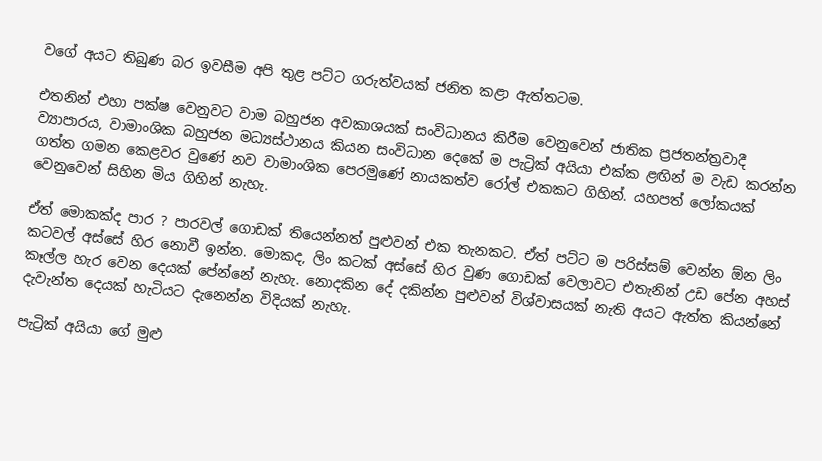වගේ අයට තිබුණ බර ඉවසීම අපි තුළ පට්ට ගරුත්වයක් ජනිත කළා ඇත්තටම.

එතනින් එහා පක්ෂ වෙනුවට වාම බහුජන අවකාශයක් සංවිධානය කිරීම වෙනුවෙන් ජාතික ප්‍රජතන්ත්‍රවාදී ව්‍යාපාරය, වාමාංශික බහුජන මධ්‍යස්ථානය කියන සංවිධාන දෙකේ ම පැට්‍රික් අයියා එක්ක ළඟින් ම වැඩ කරන්න ගත්ත ගමන කෙළවර වුණේ නව වාමාංශික පෙරමුණේ නායකත්ව රෝල් එකකට ගිහින්. යහපත් ලෝකයක් වෙනුවෙන් සිහින මිය ගිහින් නැහැ.

ඒත් මොකක්ද පාර ? පාරවල් ගොඩක් තියෙන්නත් පුළුවන් එක තැනකට. ඒත් පට්ට ම පරිස්සම් වෙන්න ඕන ලිං කටවල් අස්සේ හිර නොවී ඉන්න. මොකද, ලිං කටක් අස්සේ හිර වුණ ගොඩක් වෙලාවට එතැනින් උඩ පේන අහස් කෑල්ල හැර වෙන දෙයක් පේන්නේ නැහැ. නොදකින දේ දකින්න පුළුවන් විශ්වාසයක් නැති අයට ඇත්ත කියන්නේ දැවැන්ත දෙයක් හැටියට දැනෙන්න විදියක් නැහැ.

පැට්‍රික් අයියා ගේ මුළු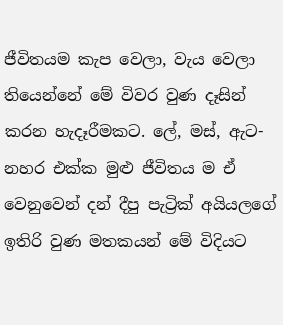ජීවිතයම කැප වෙලා, වැය වෙලා තියෙන්නේ මේ විවර වුණ දෑසින් කරන හැදෑරීමකට. ලේ, මස්, ඇට-නහර එක්ක මුළු ජීවිතය ම ඒ වෙනුවෙන් දන් දීපු පැට්‍රික් අයියලගේ ඉතිරි වුණ මතකයන් මේ විදියට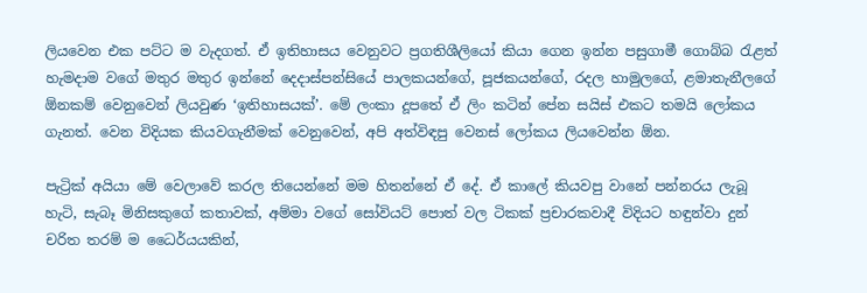ලියවෙන එක පට්ට ම වැදගත්. ඒ ඉතිහාසය වෙනුවට ප්‍රගතිශීලියෝ කියා ගෙන ඉන්න පසුගාමී ගොබ්බ රැළත් හැමදාම වගේ මතුර මතුර ඉන්නේ දෙදාස්පන්සියේ පාලකයන්ගේ, පූජකයන්ගේ, රදල හාමුලගේ, ළමාතැනීලගේ ඕනකම් වෙනුවෙන් ලියවුණ ‘ඉතිහාසයක්’. මේ ලංකා දූපතේ ඒ ලිං කටින් පේන සයිස් එකට තමයි ලෝකය ගැනත්. වෙන විදියක කියවගැනීමක් වෙනුවෙන්, අපි අත්විඳපු වෙනස් ලෝකය ලියවෙන්න ඕන.

පැට්‍රික් අයියා මේ වෙලාවේ කරල තියෙන්නේ මම හිතන්නේ ඒ දේ. ඒ කාලේ කියවපු වානේ පන්නරය ලැබූ හැටි, සැබෑ මිනිසකුගේ කතාවක්, අම්මා වගේ සෝවියට් පොත් වල ටිකක් ප්‍රචාරකවාදී විදියට හඳුන්වා දුන් චරිත තරම් ම ධෛර්යයකින්,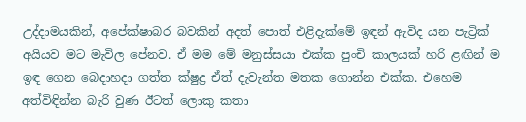උද්දාමයකින්, අපේක්ෂාබර බවකින් අදත් පොත් එළිදැක්මේ ඉඳන් ඇවිද යන පැට්‍රික් අයියව මට මැවිල පේනව. ඒ මම මේ මනුස්සයා එක්ක පුංචි කාලයක් හරි ළඟින් ම ඉඳ ගෙන බෙදාහදා ගත්ත ක්ෂුද්‍ර ඒත් දැවැන්ත මතක ගොන්න එක්ක. එහෙම අත්විඳින්න බැරි වුණ ඊටත් ලොකු කතා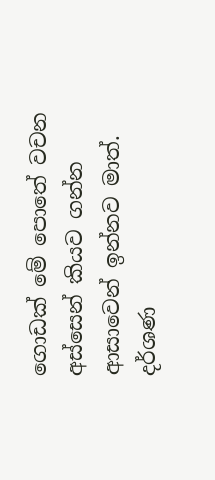ගොඩක් මේ පොතේ වචන අස්සෙන් කියව ගන්න ආසාවෙන් ඉන්නව මාත්.
දර්ශණ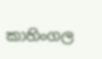කාහිංගල